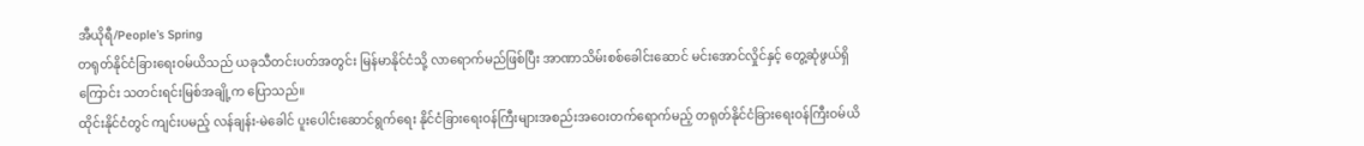အီယိုရီ/People’s Spring
တရုတ်နိုင်ငံခြားရေးဝမ်ယိသည် ယခုသီတင်းပတ်အတွင်း မြန်မာနိုင်ငံသို့ လာရောက်မည်ဖြစ်ပြီး အာဏာသိမ်းစစ်ခေါင်းဆောင် မင်းအောင်လှိုင်နှင့် တွေ့ဆုံဖွယ်ရှိကြောင်း သတင်းရင်းမြစ်အချို့က ပြောသည်။
ထိုင်းနိုင်ငံတွင် ကျင်းပမည့် လန်ချန်း-မဲခေါင် ပူးပေါင်းဆောင်ရွက်ရေး နိုင်ငံခြားရေးဝန်ကြီးများအစည်းအဝေးတက်ရောက်မည့် တရုတ်နိုင်ငံခြားရေးဝန်ကြီးဝမ်ယိ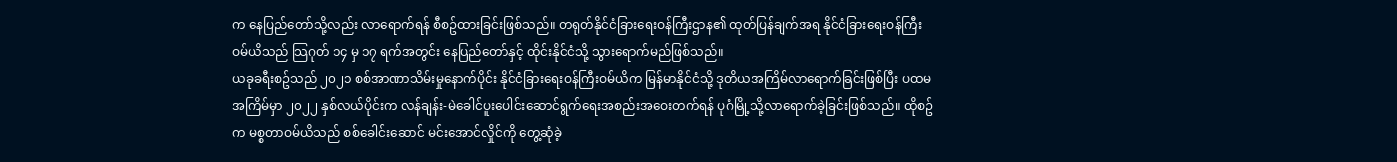က နေပြည်တော်သို့လည်း လာရောက်ရန် စီစဥ်ထားခြင်းဖြစ်သည်။ တရုတ်နိုင်ငံခြားရေးဝန်ကြီးဌာန၏ ထုတ်ပြန်ချက်အရ နိုင်ငံခြားရေးဝန်ကြီးဝမ်ယိသည် သြဂုတ် ၁၄ မှ ၁၇ ရက်အတွင်း နေပြည်တော်နှင့် ထိုင်းနိုင်ငံသို့ သွားရောက်မည်ဖြစ်သည်။
ယခုခရီးစဥ်သည် ၂၀၂၁ စစ်အာဏာသိမ်းမှုနောက်ပိုင်း နိုင်ငံခြားရေးဝန်ကြီးဝမ်ယိက မြန်မာနိုင်ငံသို့ ဒုတိယအကြိမ်လာရောက်ခြင်းဖြစ်ပြီး ပထမအကြိမ်မှာ ၂၀၂၂ နှစ်လယ်ပိုင်းက လန်ချန်း-မဲခေါင်ပူးပေါင်းဆောင်ရွက်ရေးအစည်းအဝေးတက်ရန် ပုဂံမြို့သို့လာရောက်ခဲ့ခြင်းဖြစ်သည်။ ထိုစဥ်က မစ္စတာဝမ်ယိသည် စစ်ခေါင်းဆောင် မင်းအောင်လှိုင်ကို တွေ့ဆုံခဲ့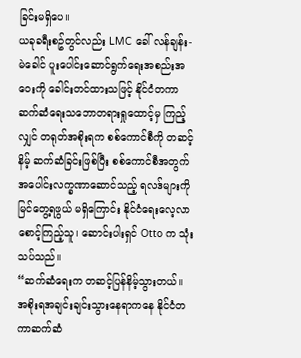ခြင်းမရှိပေ။
ယခုခရီးစဥ်တွင်လည်း LMC ခေါ် လန်ချန်း-မဲခေါင် ပူးပေါင်းဆောင်ရွက်ရေးအစည်းအဝေးကို ခေါင်းတင်ထားသဖြင့် နိုင်ငံတကာဆက်ဆံရေးသဘောတရားရှုထောင့်မှ ကြည့်လျှင် တရုတ်အစိုးရက စစ်ကောင်စီကို တဆင့်နိမ့် ဆက်ဆံခြင်းဖြစ်ပြီး စစ်ကောင်စီအတွက် အပေါင်းလက္ခဏာဆောင်သည့် ရလဒ်များကို မြင်တွေ့ရဖွယ် မရှိကြောင်း နိုင်ငံရေးလေ့လာစောင့်ကြည့်သူ၊ ဆောင်းပါးရှင် Otto က သုံးသပ်သည်။
“ဆက်ဆံရေးက တဆင့်ပြန်နိမ့်သွားတယ်။ အစိုးရအချင်းချင်းသွားနေရာကနေ နိုင်ငံတကာဆက်ဆံ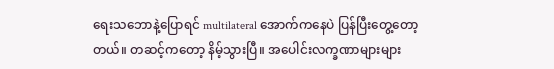ရေးသဘောနဲ့ပြောရင် multilateral အောက်ကနေပဲ ပြန်ပြီးတွေ့တော့တယ်။ တဆင့်ကတော့ နိမ့်သွားပြီ။ အပေါင်းလက္ခဏာများများ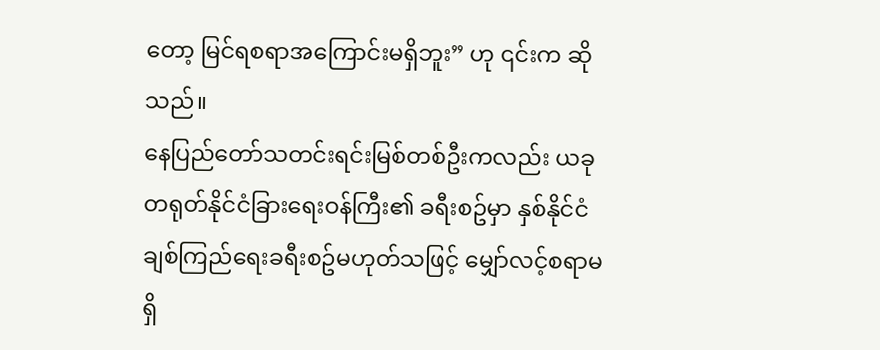တော့ မြင်ရစရာအကြောင်းမရှိဘူး” ဟု ၎င်းက ဆိုသည်။
နေပြည်တော်သတင်းရင်းမြစ်တစ်ဦးကလည်း ယခု တရုတ်နိုင်ငံခြားရေးဝန်ကြီး၏ ခရီးစဥ်မှာ နှစ်နိုင်ငံချစ်ကြည်ရေးခရီးစဥ်မဟုတ်သဖြင့် မျှော်လင့်စရာမရှိ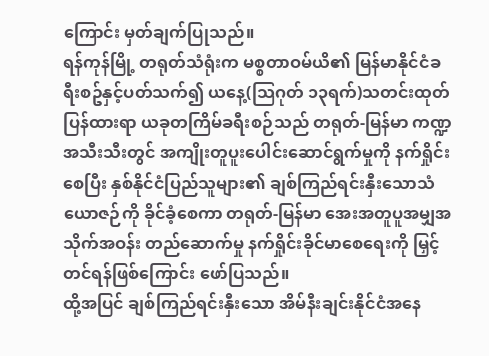ကြောင်း မှတ်ချက်ပြုသည်။
ရန်ကုန်မြို့ တရုတ်သံရုံးက မစ္စတာဝမ်ယိ၏ မြန်မာနိုင်ငံခရီးစဥ်နှင့်ပတ်သက်၍ ယနေ့(သြဂုတ် ၁၃ရက်)သတင်းထုတ်ပြန်ထားရာ ယခုတကြိမ်ခရီးစဉ်သည် တရုတ်-မြန်မာ ကဏ္ဍအသီးသီးတွင် အကျိုးတူပူးပေါင်းဆောင်ရွက်မှုကို နက်ရှိုင်းစေပြီး နှစ်နိုင်ငံပြည်သူများ၏ ချစ်ကြည်ရင်းနှီးသောသံယောဇဉ်ကို ခိုင်ခံ့စေကာ တရုတ်-မြန်မာ အေးအတူပူအမျှအသိုက်အဝန်း တည်ဆောက်မှု နက်ရှိုင်းခိုင်မာစေရေးကို မြှင့်တင်ရန်ဖြစ်ကြောင်း ဖော်ပြသည်။
ထို့အပြင် ချစ်ကြည်ရင်းနှီးသော အိမ်နီးချင်းနိုင်ငံအနေ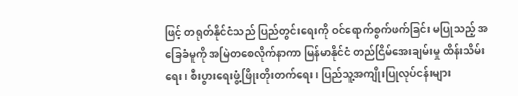ဖြင့် တရုတ်နိုင်ငံသည် ပြည်တွင်းရေးကို ဝင်ရောက်စွက်ဖက်ခြင်း မပြုသည့် အခြေခံမူကို အမြဲတစေလိုက်နာကာ မြန်မာနိုင်ငံ တည်ငြိမ်အေးချမ်းမှု ထိန်းသိမ်းရေး၊ စီးပွားရေးဖွံ့ဖြိုးတိုးတက်ရေး၊ ပြည်သူ့အကျိုးပြုလုပ်ငန်းများ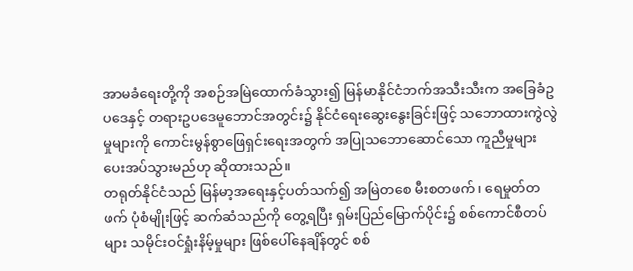အာမခံရေးတို့ကို အစဉ်အမြဲထောက်ခံသွား၍ မြန်မာနိုင်ငံဘက်အသီးသီးက အခြေခံဥပဒေနှင့် တရားဥပဒေမူဘောင်အတွင်း၌ နိုင်ငံရေးဆွေးနွေးခြင်းဖြင့် သဘောထားကွဲလွဲမှုများကို ကောင်းမွန်စွာဖြေရှင်းရေးအတွက် အပြုသဘောဆောင်သော ကူညီမှုများ ပေးအပ်သွားမည်ဟု ဆိုထားသည်။
တရုတ်နိုင်ငံသည် မြန်မာ့အရေးနှင့်ပတ်သက်၍ အမြဲတစေ မီးစတဖက်၊ ရေမှုတ်တဖက် ပုံစံမျိုးဖြင့် ဆက်ဆံသည်ကို တွေ့ရပြီး ရှမ်းပြည်မြောက်ပိုင်း၌ စစ်ကောင်စီတပ်များ သမိုင်းဝင်ရှုံးနိမ့်မှုများ ဖြစ်ပေါ်နေချိန်တွင် စစ်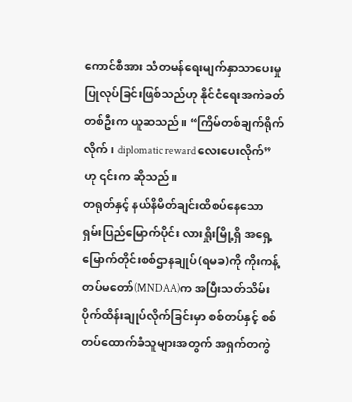ကောင်စီအား သံတမန်ရေးမျက်နှာသာပေးမှု ပြုလုပ်ခြင်းဖြစ်သည်ဟု နိုင်ငံရေးအကဲခတ်တစ်ဦးက ယူဆသည်။ “ကြိမ်တစ်ချက်ရိုက်လိုက်၊ diplomatic reward လေးပေးလိုက်” ဟု ၎င်းက ဆိုသည်။
တရုတ်နှင့် နယ်နိမိတ်ချင်းထိစပ်နေသော ရှမ်းပြည်မြောက်ပိုင်း လားရှိုးမြို့ရှိ အရှေ့မြောက်တိုင်းစစ်ဌာနချုပ်(ရမခ)ကို ကိုးကန့်တပ်မတော်(MNDAA)က အပြီးသတ်သိမ်းပိုက်ထိန်းချုပ်လိုက်ခြင်းမှာ စစ်တပ်နှင့် စစ်တပ်ထောက်ခံသူများအတွက် အရှက်တကွဲ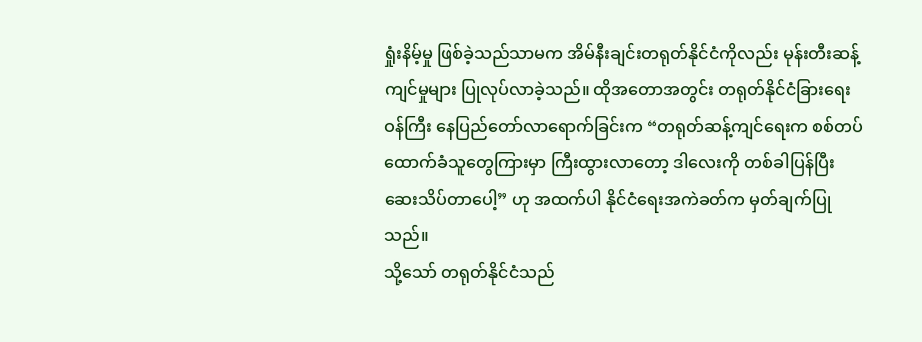ရှုံးနိမ့်မှု ဖြစ်ခဲ့သည်သာမက အိမ်နီးချင်းတရုတ်နိုင်ငံကိုလည်း မုန်းတီးဆန့်ကျင်မှုများ ပြုလုပ်လာခဲ့သည်။ ထိုအတောအတွင်း တရုတ်နိုင်ငံခြားရေးဝန်ကြီး နေပြည်တော်လာရောက်ခြင်းက “တရုတ်ဆန့်ကျင်ရေးက စစ်တပ်ထောက်ခံသူတွေကြားမှာ ကြီးထွားလာတော့ ဒါလေးကို တစ်ခါပြန်ပြီး ဆေးသိပ်တာပေါ့” ဟု အထက်ပါ နိုင်ငံရေးအကဲခတ်က မှတ်ချက်ပြုသည်။
သို့သော် တရုတ်နိုင်ငံသည်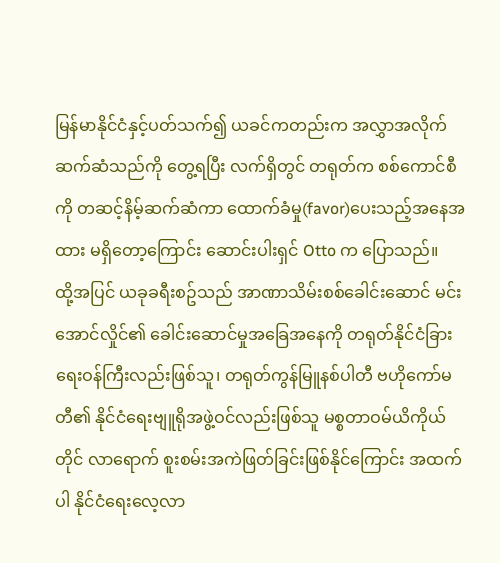မြန်မာနိုင်ငံနှင့်ပတ်သက်၍ ယခင်ကတည်းက အလွှာအလိုက် ဆက်ဆံသည်ကို တွေ့ရပြီး လက်ရှိတွင် တရုတ်က စစ်ကောင်စီကို တဆင့်နိမ့်ဆက်ဆံကာ ထောက်ခံမှု(favor)ပေးသည့်အနေအထား မရှိတော့ကြောင်း ဆောင်းပါးရှင် Otto က ပြောသည်။
ထို့အပြင် ယခုခရီးစဥ်သည် အာဏာသိမ်းစစ်ခေါင်းဆောင် မင်းအောင်လှိုင်၏ ခေါင်းဆောင်မှုအခြေအနေကို တရုတ်နိုင်ငံခြားရေးဝန်ကြီးလည်းဖြစ်သူ၊ တရုတ်ကွန်မြူနစ်ပါတီ ဗဟိုကော်မတီ၏ နိုင်ငံရေးဗျူရိုအဖွဲ့ဝင်လည်းဖြစ်သူ မစ္စတာဝမ်ယိကိုယ်တိုင် လာရောက် စူးစမ်းအကဲဖြတ်ခြင်းဖြစ်နိုင်ကြောင်း အထက်ပါ နိုင်ငံရေးလေ့လာ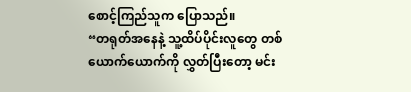စောင့်ကြည်သူက ပြောသည်။
“တရုတ်အနေနဲ့ သူ့ထိပ်ပိုင်းလူတွေ တစ်ယောက်ယောက်ကို လွှတ်ပြီးတော့ မင်း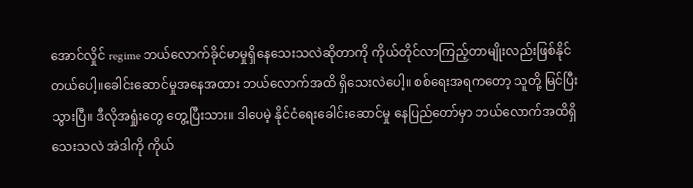အောင်လှိုင် regime ဘယ်လောက်ခိုင်မာမှုရှိနေသေးသလဲဆိုတာကို ကိုယ်တိုင်လာကြည့်တာမျိုးလည်းဖြစ်နိုင်တယ်ပေါ့။ခေါင်းဆောင်မှုအနေအထား ဘယ်လောက်အထိ ရှိသေးလဲပေါ့။ စစ်ရေးအရကတော့ သူတို့ မြင်ပြီးသွားပြီ။ ဒီလိုအရှုံးတွေ တွေ့ပြီးသား။ ဒါပေမဲ့ နိုင်ငံရေးခေါင်းဆောင်မှု နေပြည်တော်မှာ ဘယ်လောက်အထိရှိသေးသလဲ အဲဒါကို ကိုယ်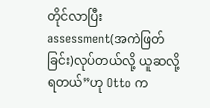တိုင်လာပြီး assessment(အကဲဖြတ်ခြင်း)လုပ်တယ်လို့ ယူဆလို့ရတယ်”ဟု Otto က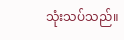သုံးသပ်သည်။